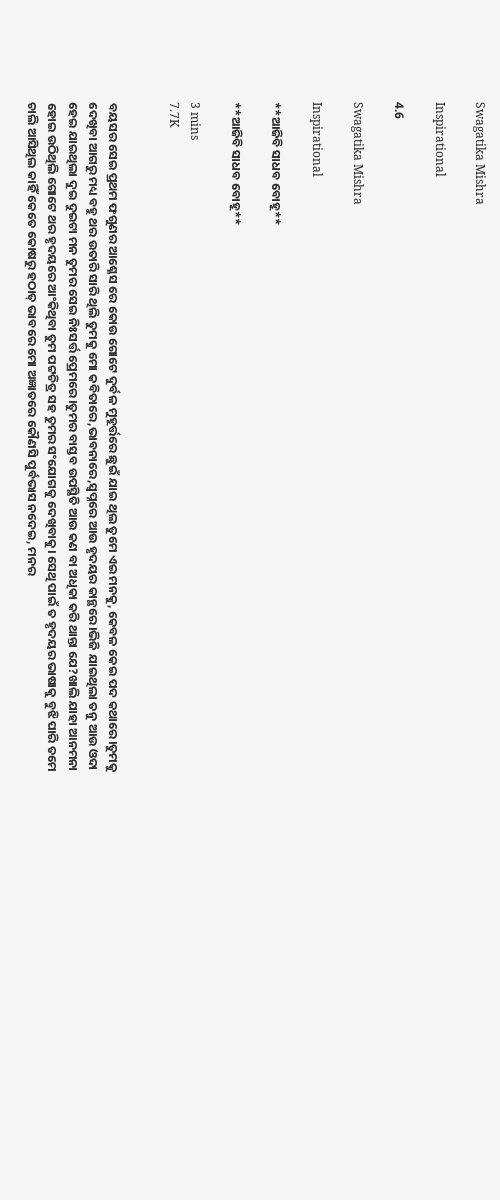Swagatika Mishra

Inspirational

4.6

Swagatika Mishra

Inspirational

**ଆଜିବି ସାଧବ ବୋହୂ**

**ଆଜିବି ସାଧବ ବୋହୂ**

3 mins
7.7K


ବୟସର ସେଇ ପ୍ରଥମ ଫଗୁଣର ଆଶ୍ଳେସ ରେ କୋଉ ଗୋଟେ ଦୁର୍ବଳ ମୁହୂର୍ତ୍ତରେ ଛୁଇଁ ଯାଇ ଥିଲ ତୁମେ ଏଇ ମନକୁ, କେବଳ କେଇ ପଦ କଥାରେ।ତୁମକୁ ଦେଖିବା ଆଗରୁ ମଧ୍ୟ ବହୁ ଥର ଉତାରି ସାରି ଥିଲି ତୁମକୁ ମୋ କବିତାରେ,ଭାବନାରେ,ସ୍ୱପ୍ନରେ ଆଉ ହୃଦୟର କାନ୍ଥରେ।ଭିଜି ଯାଇଥିଲା ତନୁ ଆଉ ଓଦା ହେଇ ଯାଇଥିଲା ଦୁଇ ଦୁଇଟା ମନ ତୁମର ସେଇ ନିଃସର୍ତ୍ତ ପ୍ରେମରେ।ତୁମର ବାସ୍ତବ ଉପସ୍ଥିତି ଆଉ କଣ ବା ଅଧିକା କରି ଥାନ୍ତା ଯେ?ଖାଲି ଯାହା ଆନମନା ହୋଇ ଉଠିଥିଲି ଗୋଟେ ଥର ହୃଦୟରେ ଆଂକିଥିବା ତୁମ ପଟ୍ଟଚିତ୍ର ସହ ତୁମର ସଂଯୋଗକୁ ଦେଖିବାକୁ। ସେଥି ପାଇଁ ତ ହୃଦୟର ଭାଷାକୁ ବୁଝି ପାରି ତମେ ଚାଲି ଆସିଥିଲ କାହିଁ କେତେ କୋଷରୁ ହଠାତ୍ ଭାବରେ ମୋ ଅଜ୍ଞାତରେ କୌଣସି ପୁର୍ବଭାସ ନଦେଇ, ମନର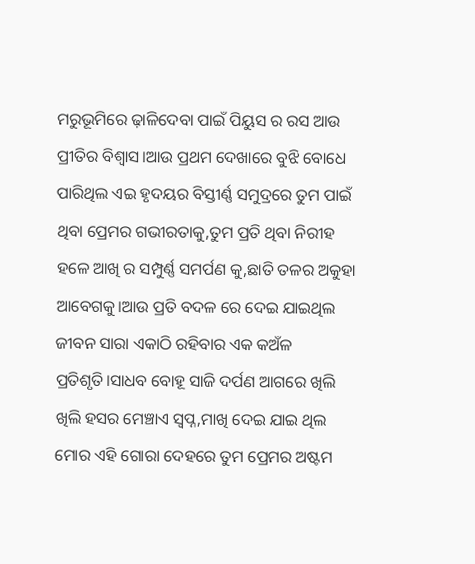ମରୁଭୂମିରେ ଢ଼ାଳିଦେବା ପାଇଁ ପିୟୁସ ର ରସ ଆଉ ପ୍ରୀତିର ବିଶ୍ୱାସ।ଆଉ ପ୍ରଥମ ଦେଖାରେ ବୁଝି ବୋଧେ ପାରିଥିଲ ଏଇ ହୃଦୟର ବିସ୍ତୀର୍ଣ୍ଣ ସମୁଦ୍ରରେ ତୁମ ପାଇଁ ଥିବା ପ୍ରେମର ଗଭୀରତାକୁ,ତୁମ ପ୍ରତି ଥିବା ନିରୀହ ହଳେ ଆଖି ର ସମ୍ପୁର୍ଣ୍ଣ ସମର୍ପଣ କୁ,ଛାତି ତଳର ଅକୁହା ଆବେଗକୁ।ଆଉ ପ୍ରତି ବଦଳ ରେ ଦେଇ ଯାଇଥିଲ ଜୀବନ ସାରା ଏକାଠି ରହିବାର ଏକ କଅଁଳ ପ୍ରତିଶୃତି।ସାଧବ ବୋହୂ ସାଜି ଦର୍ପଣ ଆଗରେ ଖିଲି ଖିଲି ହସର ମେଞ୍ଚାଏ ସ୍ବପ୍ନ,ମାଖି ଦେଇ ଯାଇ ଥିଲ ମୋର ଏହି ଗୋରା ଦେହରେ ତୁମ ପ୍ରେମର ଅଷ୍ଟମ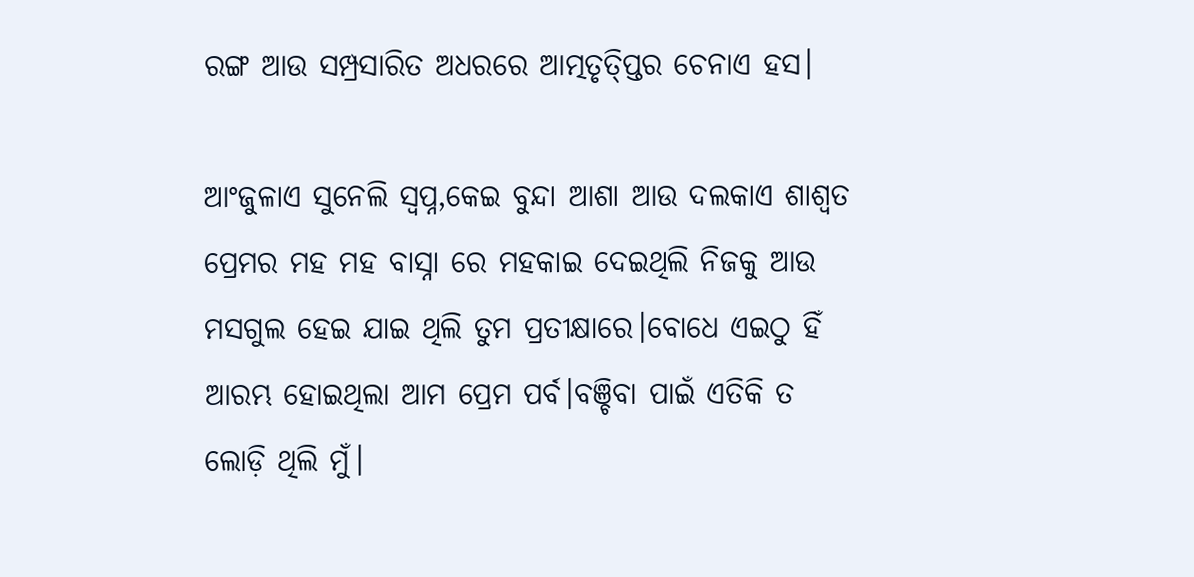ରଙ୍ଗ ଆଉ ସମ୍ପ୍ରସାରିତ ଅଧରରେ ଆତ୍ମତୃତ୍ପ୍ତିର ଚେନାଏ ହସ।

ଆଂଜୁଳାଏ ସୁନେଲି ସ୍ବପ୍ନ,କେଇ ବୁନ୍ଦା ଆଶା ଆଉ ଦଲକାଏ ଶାଶ୍ୱତ ପ୍ରେମର ମହ ମହ ବାସ୍ନା ରେ ମହକାଇ ଦେଇଥିଲି ନିଜକୁ ଆଉ ମସଗୁଲ ହେଇ ଯାଇ ଥିଲି ତୁମ ପ୍ରତୀକ୍ଷାରେ।ବୋଧେ ଏଇଠୁ ହିଁ ଆରମ୍ଭ ହୋଇଥିଲା ଆମ ପ୍ରେମ ପର୍ବ।ବଞ୍ଚିବା ପାଇଁ ଏତିକି ତ ଲୋଡ଼ି ଥିଲି ମୁଁ।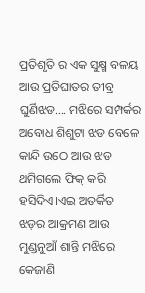ପ୍ରତିଶୃତି ର ଏକ ସୁକ୍ଷ୍ମ ବଳୟ ଆଉ ପ୍ରତିଘାତର ତୀବ୍ର ଘୁର୍ଣିଝଡ.... ମଝିରେ ସମ୍ପର୍କର ଅବୋଧ ଶିଶୁଟା ଝଡ ବେଳେ କାନ୍ଦି ଉଠେ ଆଉ ଝଡ ଥମିଗଲେ ଫିକ୍ କରି ହସିଦିଏ।ଏଇ ଅତର୍କିତ ଝଡ଼ର ଆକ୍ରମଣ ଆଉ ମୁଣ୍ଡନୁଆଁ ଶାନ୍ତି ମଝିରେ କେଜାଣି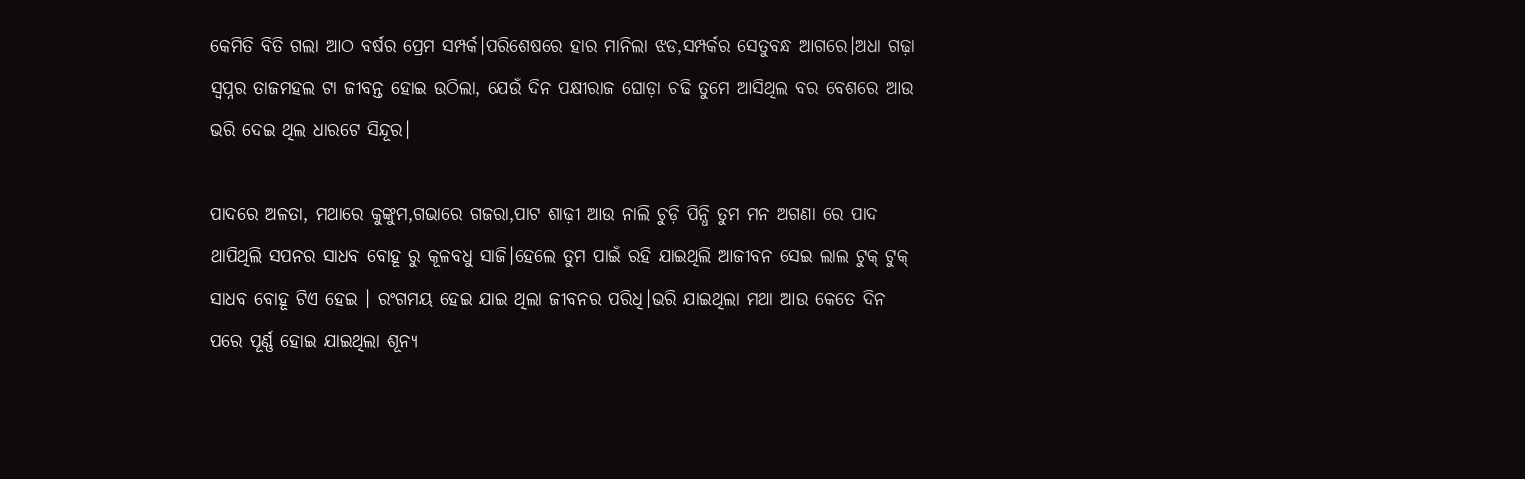କେମିତି ବିତି ଗଲା ଆଠ ବର୍ଷର ପ୍ରେମ ସମ୍ପର୍କ।ପରିଶେଷରେ ହାର ମାନିଲା ଝଡ,ସମ୍ପର୍କର ସେତୁବନ୍ଧ ଆଗରେ।ଅଧା ଗଢ଼ା ସ୍ୱପ୍ନର ତାଜମହଲ ଟା ଜୀବନ୍ତ ହୋଇ ଉଠିଲା, ଯେଉଁ ଦିନ ପକ୍ଷୀରାଜ ଘୋଡ଼ା ଚଢି ତୁମେ ଆସିଥିଲ ବର ବେଶରେ ଆଉ ଭରି ଦେଇ ଥିଲ ଧାରଟେ ସିନ୍ଦୂର।

ପାଦରେ ଅଳତା, ମଥାରେ କୁଙ୍କୁମ,ଗଭାରେ ଗଜରା,ପାଟ ଶାଢ଼ୀ ଆଉ ନାଲି ଚୁଡ଼ି ପିନ୍ଧି ତୁମ ମନ ଅଗଣା ରେ ପାଦ ଥାପିଥିଲି ସପନର ସାଧବ ବୋହୂ ରୁ କୂଳବଧୁ ସାଜି।ହେଲେ ତୁମ ପାଇଁ ରହି ଯାଇଥିଲି ଆଜୀବନ ସେଇ ଲାଲ ଟୁକ୍ ଟୁକ୍ ସାଧବ ବୋହୂ ଟିଏ ହେଇ । ରଂଗମୟ ହେଇ ଯାଇ ଥିଲା ଜୀବନର ପରିଧି।ଭରି ଯାଇଥିଲା ମଥା ଆଉ କେତେ ଦିନ ପରେ ପୂର୍ଣ୍ଣ ହୋଇ ଯାଇଥିଲା ଶୂନ୍ୟ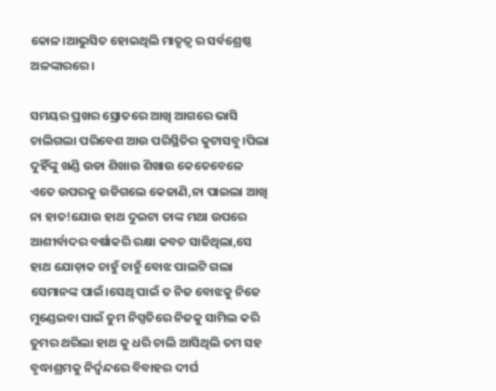କୋଳ।ଆଭୁସିତ ହୋଇଥିଲି ମାତୃତ୍ୱ ର ସର୍ବଶ୍ରେଷ୍ଠ ଅଳଙ୍କାରରେ।

ସମୟର ପ୍ରଖର ସ୍ରୋତରେ ଆଖି ଆଗରେ ଭାସି ଚାଲିଗଲା ପରିବେଶ ଆଉ ପରିସ୍ଥିତିର କୁଟାସବୁ।ପିଲା ଦୁହିଁଙ୍କୁ ଖଣ୍ଡି ଉଡା ଶିଖାଉ ଶିଖାଉ କେତେବେଳେ ଏତେ ଉପରକୁ ଉଡିଗଲେ କେଜାଣି,ନା ପାଇଲା ଆଖି ନା ହାତ!ଯୋଉ ହାଥ ଦୁଇଟା ତାଙ୍କ ମଥା ଉପରେ ଆଶୀର୍ବାଦର ବର୍ଷାକରି ରକ୍ଷା କବଚ ସାଜିଥିଲା,ସେ ହାଥ ଯୋଡ଼ାକ ଚାହୁଁ ଚାହୁଁ ବୋଝ ପାଲଟି ଗଲା ସେମାନଙ୍କ ପାଇଁ।ସେଥି ପାଇଁ ତ ନିଜ ବୋଝକୁ ନିଜେ ମୁଣ୍ଡେଇବା ପାଇଁ ତୁମ ନିସ୍ପତିରେ ନିଜକୁ ସାମିଲ କରି ତୁମର ଥରିଲା ହାଥ କୁ ଧରି ଚାଲି ଆସିଥିଲି ତମ ସହ ବୃଦ୍ଧାଶ୍ରମକୁ ନିର୍ଦ୍ୱନ୍ଦରେ ବିବାହର ଦୀର୍ଘ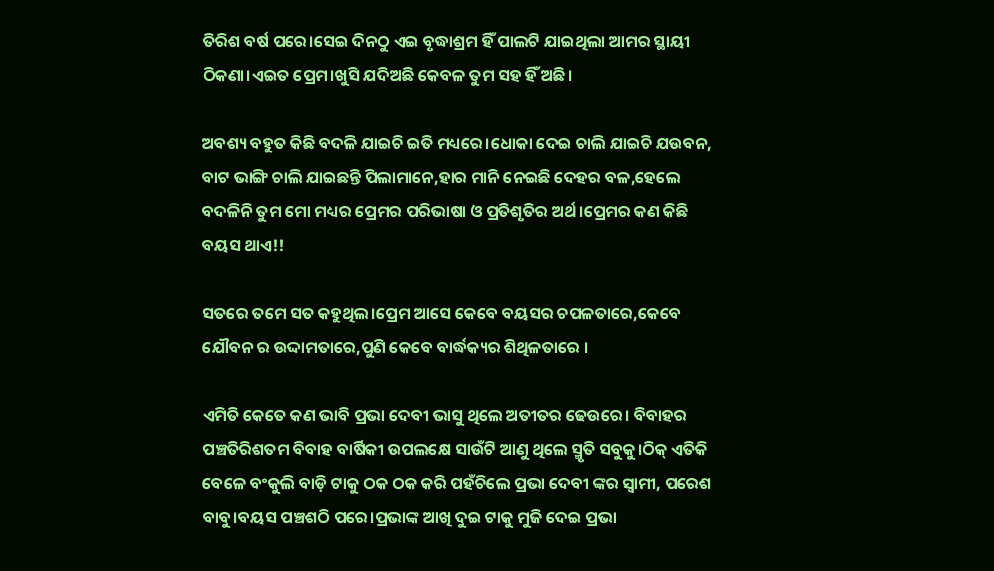ତିରିଶ ବର୍ଷ ପରେ।ସେଇ ଦିନଠୁ ଏଇ ବୃଦ୍ଧାଶ୍ରମ ହିଁ ପାଲଟି ଯାଇଥିଲା ଆମର ସ୍ଥାୟୀ ଠିକଣା।ଏଇତ ପ୍ରେମ।ଖୁସି ଯଦିଅଛି କେବଳ ତୁମ ସହ ହିଁ ଅଛି।

ଅବଶ୍ୟ ବହୁତ କିଛି ବଦଳି ଯାଇଚି ଇତି ମଧ୍ୟରେ।ଧୋକା ଦେଇ ଚାଲି ଯାଇଚି ଯଉବନ, ବାଟ ଭାଙ୍ଗି ଚାଲି ଯାଇଛନ୍ତି ପିଲାମାନେ,ହାର ମାନି ନେଇଛି ଦେହର ବଳ,ହେଲେ ବଦଳିନି ତୁମ ମୋ ମଧ୍ୟର ପ୍ରେମର ପରିଭାଷା ଓ ପ୍ରତିଶୃତିର ଅର୍ଥ।ପ୍ରେମର କଣ କିଛି ବୟସ ଥାଏ!!

ସତରେ ତମେ ସତ କହୁଥିଲ।ପ୍ରେମ ଆସେ କେବେ ବୟସର ଚପଳତାରେ,କେବେ ଯୌବନ ର ଉଦ୍ଦାମତାରେ,ପୁଣି କେବେ ବାର୍ଦ୍ଧକ୍ୟର ଶିଥିଳତାରେ ।

ଏମିତି କେତେ କଣ ଭାବି ପ୍ରଭା ଦେବୀ ଭାସୁ ଥିଲେ ଅତୀତର ଢେଉରେ। ବିବାହର ପଞ୍ଚତିରିଶତମ ବିବାହ ବାର୍ଷିକୀ ଉପଲକ୍ଷେ ସାଉଁଟି ଆଣୁ ଥିଲେ ସ୍ମୃତି ସବୁକୁ।ଠିକ୍ ଏତିକି ବେଳେ ବଂକୁଲି ବାଡ଼ି ଟାକୁ ଠକ ଠକ କରି ପହଁଚିଲେ ପ୍ରଭା ଦେବୀ ଙ୍କର ସ୍ୱାମୀ, ପରେଶ ବାବୁ।ବୟସ ପଞ୍ଚଶଠି ପରେ।ପ୍ରଭାଙ୍କ ଆଖି ଦୁଇ ଟାକୁ ମୁଜି ଦେଇ ପ୍ରଭା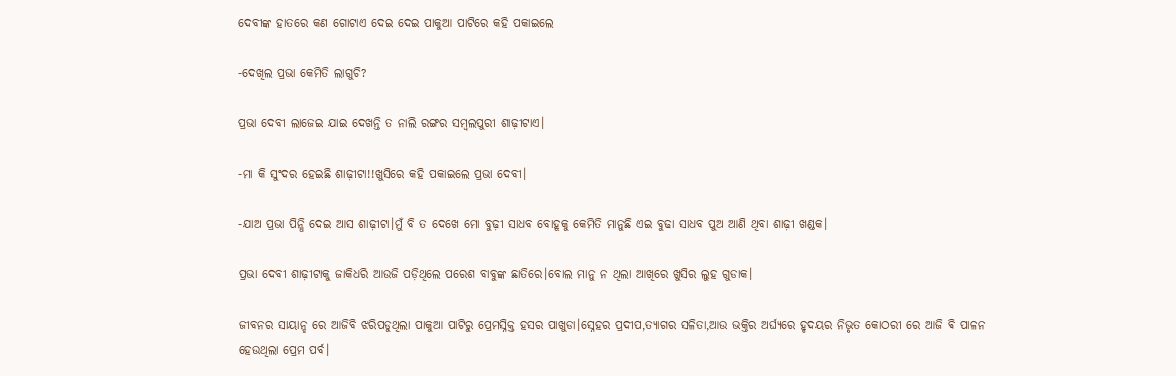ଦେବୀଙ୍କ ହାତରେ କଣ ଗୋଟାଏ ଦେଇ ଦେଇ ପାକୁଆ ପାଟିରେ କହି ପକାଇଲେ

-ଦେଖିଲ ପ୍ରଭା କେମିତି ଲାଗୁଚି?

ପ୍ରଭା ଦେବୀ ଲାଜେଇ ଯାଇ ଦେଖନ୍ତି ତ ନାଲି ରଙ୍ଗର ସମ୍ବଲପୁରୀ ଶାଢ଼ୀଟାଏ।

-ମା କି ସୁଂଦର ହେଇଛି ଶାଢ଼ୀଟା!!ଖୁସିରେ କହି ପକାଇଲେ ପ୍ରଭା ଦେବୀ।

-ଯାଅ ପ୍ରଭା ପିନ୍ଧି ଦେଇ ଆସ ଶାଢ଼ୀଟା।ମୁଁ ବି ତ ଦେଖେ ମୋ ବୁଢ଼ୀ ସାଧବ ବୋହୂକୁ କେମିତି ମାନୁଛି ଏଇ ବୁଢା ସାଧବ ପୁଅ ଆଣି ଥିବା ଶାଢ଼ୀ ଖଣ୍ଡକ।

ପ୍ରଭା ଦେବୀ ଶାଢ଼ୀଟାକୁ ଜାକିଧରି ଆଉଜି ପଡ଼ିଥିଲେ ପରେଶ ବାବୁଙ୍କ ଛାତିରେ।ବୋଲ ମାନୁ ନ ଥିଲା ଆଖିରେ ଖୁସିର ଲୁହ ଗୁଡାକ।

ଜୀବନର ସାୟାନ୍ହ ରେ ଆଜିବି ଝରିପଡୁଥିଲା ପାକୁଆ ପାଟିରୁ ପ୍ରେମସ୍ନିକ୍ତ ହସର ପାଖୁଡା।ସ୍ନେହର ପ୍ରଦୀପ,ତ୍ୟାଗର ସଳିତା,ଆଉ ଭକ୍ତିର ଅର୍ଘ୍ୟରେ ହୃଦୟର ନିଭୃତ କୋଠରୀ ରେ ଆଜି ଵି ପାଳନ ହେଉଥିଲା ପ୍ରେମ ପର୍ବ।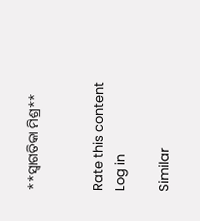**ସ୍ୱାଗତିକା ମିଶ୍ର**


Rate this content
Log in

Similar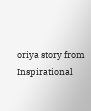oriya story from Inspirational